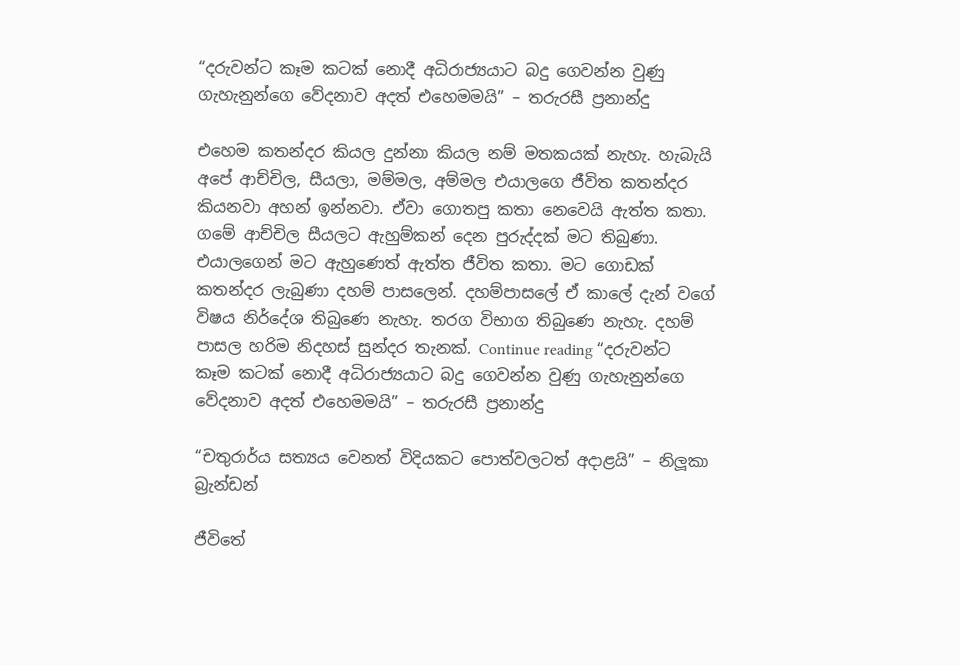“දරුවන්ට කෑම කටක් නොදී අධිරාජ්‍යයාට බදු ගෙවන්න වුණු ගැහැනුන්ගෙ වේදනාව අදත් එහෙමමයි” – තරුරසී ප්‍රනාන්දු

එහෙම කතන්දර කියල දුන්නා කියල නම් මතකයක් නැහැ. හැබැයි අපේ ආච්චිල, සීයලා, මම්මල, අම්මල එයාලගෙ ජීවිත කතන්දර කියනවා අහන් ඉන්නවා. ඒවා ගොතපු කතා නෙවෙයි ඇත්ත කතා. ගමේ ආච්චිල සීයලට ඇහුම්කන් දෙන පුරුද්දක් මට තිබුණා. එයාලගෙන් මට ඇහුණෙත් ඇත්ත ජීවිත කතා. මට ගොඩක් කතන්දර ලැබුණා දහම් පාසලෙන්. දහම්පාසලේ ඒ කාලේ දැන් වගේ විෂය නිර්දේශ තිබුණෙ නැහැ. තරග විභාග තිබුණෙ නැහැ. දහම් පාසල හරිම නිදහස් සුන්දර තැනක්. Continue reading “දරුවන්ට කෑම කටක් නොදී අධිරාජ්‍යයාට බදු ගෙවන්න වුණු ගැහැනුන්ගෙ වේදනාව අදත් එහෙමමයි” – තරුරසී ප්‍රනාන්දු

“චතුරාර්ය සත්‍යය වෙනත් විදියකට පොත්වලටත් අදාළයි” – නිලූකා බ්‍රැන්ඩන්

ජීවිතේ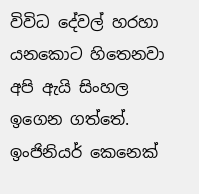විවිධ දේවල් හරහා යනකොට හිතෙනවා අපි ඇයි සිංහල ඉගෙන ගත්තේ. ඉංජිනියර් කෙනෙක්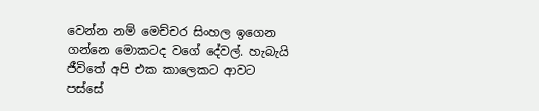වෙන්න නම් මෙච්චර සිංහල ඉගෙන ගන්නෙ මොකටද වගේ දේවල්. හැබැයි ජීවිතේ අපි එක කාලෙකට ආවට පස්සේ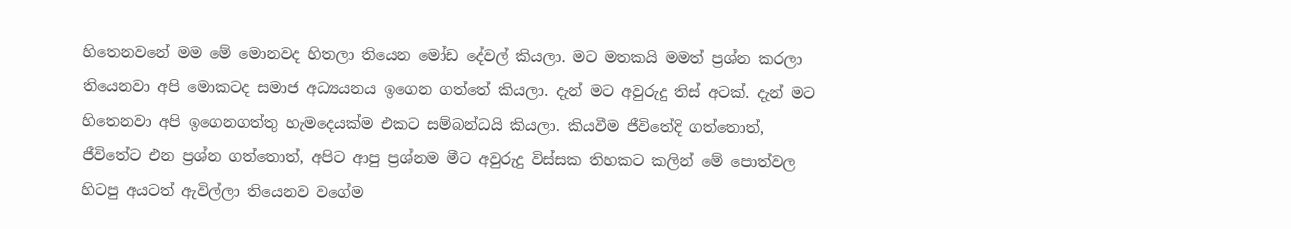හිතෙනවනේ මම මේ මොනවද හිතලා තියෙන මෝඩ දේවල් කියලා. මට මතකයි මමත් ප්‍රශ්න කරලා තියෙනවා අපි මොකටද සමාජ අධ්‍යයනය ඉගෙන ගත්තේ කියලා. දැන් මට අවුරුදු තිස් අටක්. දැන් මට හිතෙනවා අපි ඉගෙනගත්තු හැමදෙයක්ම එකට සම්බන්ධයි කියලා. කියවීම ජීවිතේදි ගත්තොත්, ජීවිතේට එන ප්‍රශ්න ගත්තොත්, අපිට ආපු ප්‍රශ්නම මීට අවුරුදු විස්සක තිහකට කලින් මේ පොත්වල හිටපු අයටත් ඇවිල්ලා තියෙනව වගේම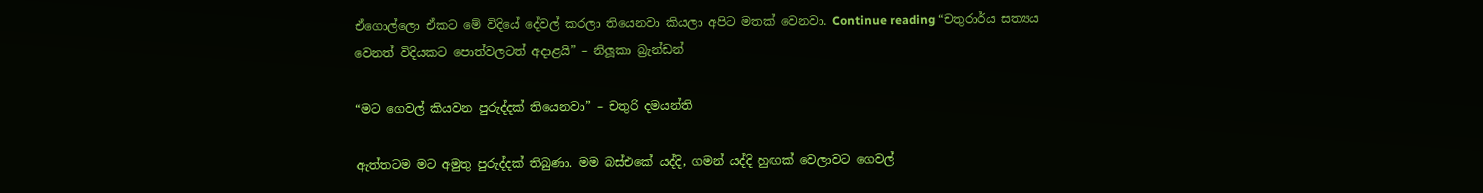ඒගොල්ලො ඒකට මේ විදියේ දේවල් කරලා තියෙනවා කියලා අපිට මතක් වෙනවා. Continue reading “චතුරාර්ය සත්‍යය වෙනත් විදියකට පොත්වලටත් අදාළයි” – නිලූකා බ්‍රැන්ඩන්

“මට ගෙවල් කියවන පුරුද්දක් තියෙනවා” – චතුරි දමයන්ති

ඇත්තටම මට අමුතු පුරුද්දක් තිබුණා. මම බස්එකේ යද්දි, ගමන් යද්දි හුඟක් වෙලාවට ගෙවල්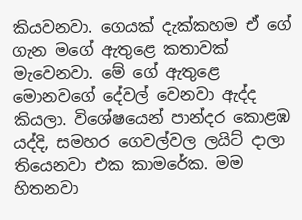කියවනවා. ගෙයක් දැක්කහම ඒ ගේ ගැන මගේ ඇතුළෙ කතාවක් මැවෙනවා. මේ ගේ ඇතුළෙ මොනවගේ දේවල් වෙනවා ඇද්ද කියලා. විශේෂයෙන් පාන්දර කොළඹ යද්දි, සමහර ගෙවල්වල ලයිට් දාලා තියෙනවා එක කාමරේක. මම හිතනවා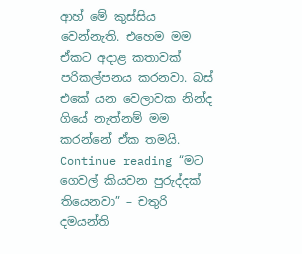ආහ් මේ කුස්සිය වෙන්නැති. එහෙම මම ඒකට අදාළ කතාවක් පරිකල්පනය කරනවා. බස් එකේ යන වෙලාවක නින්ද ගියේ නැත්නම් මම කරන්නේ ඒක තමයි. Continue reading “මට ගෙවල් කියවන පුරුද්දක් තියෙනවා” – චතුරි දමයන්ති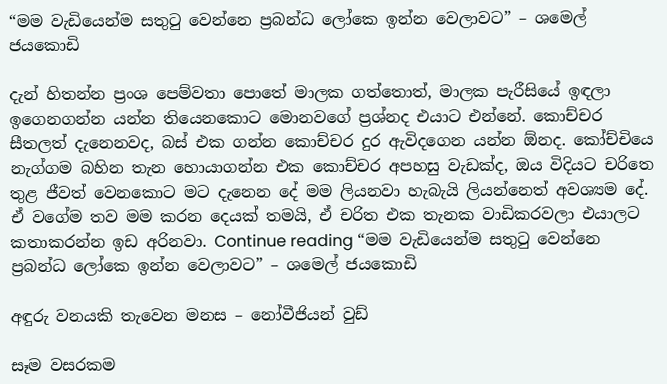“මම වැඩියෙන්ම සතුටු වෙන්නෙ ප්‍රබන්ධ ලෝකෙ ඉන්න වෙලාවට” – ශමෙල් ජයකොඩි

දැන් හිතන්න ප්‍රංශ පෙම්වතා පොතේ මාලක ගත්තොත්, මාලක පැරීසියේ ඉඳලා ඉගෙනගන්න යන්න තියෙනකොට මොනවගේ ප්‍රශ්නද එයාට එන්නේ. කොච්චර සීතලත් දැනෙනවද, බස් එක ගන්න කොච්චර දුර ඇවිදගෙන යන්න ඕනද. කෝච්චියෙ නැග්ගම බහින තැන හොයාගන්න එක කොච්චර අපහසු වැඩක්ද, ඔය විදියට චරිතෙ තුළ ජීවත් වෙනකොට මට දැනෙන දේ මම ලියනවා හැබැයි ලියන්නෙත් අවශ්‍යම දේ. ඒ වගේම තව මම කරන දෙයක් තමයි, ඒ චරිත එක තැනක වාඩිකරවලා එයාලට කතාකරන්න ඉඩ අරිනවා. Continue reading “මම වැඩියෙන්ම සතුටු වෙන්නෙ ප්‍රබන්ධ ලෝකෙ ඉන්න වෙලාවට” – ශමෙල් ජයකොඩි

අඳුරු වනයකි තැවෙන මනස – නෝවීජියන් වුඩ්

සෑම වසරකම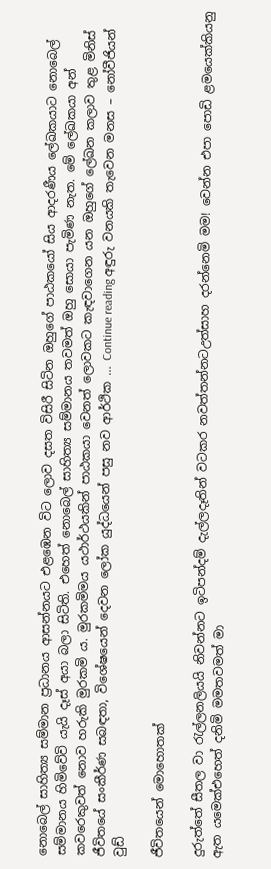නොබෙල් සාහිත්‍ය සම්මාන ප්‍රධානය ආසන්නයට එළඹෙන විට ලොව දසත විසිරී සිටින ඔහුගේ පාඨකයෝ සිය ආදරණීය ලේඛකයාට නොබෙල් සම්මානය හිමිවේවි යැයි දෑස් අයා බලා සිටිති. එහෙත් නොබෙල් සාහිත්‍ය සම්මානය තවමත් ඔහු සොයා පැමිණ නැත. මේ ලේඛකයා අන් කවරෙකුවත් නොව හරුකි මුරකමි ය. මුරකමිමය යථාර්ථයකින් පාඨකයා වෙනත් ලොවකට කැඳවාගෙන යන ඔහුගේ ලේඛන කලාව තුළ මිනිස් ජීවිතයේ සංකීර්ණ සබඳතා, විශේෂයෙන් දෙවන ලෝක යුද්ධයෙන් පසු නව ආර්ථික … Continue reading අඳුරු වනයකි තැවෙන මනස – නෝවීජියන් වුඩ්

ජීවිතයෙන් මොහොතක්

දුරුත්තේ සීතල වා රැල්ලනලියයි නිවන්නට ඉටිපන්දම් දැල්ලදෑතින් වටකර නවත්තන්නටඋත්සාහ දරන්නෙමි මම! වෙන්න එපා පොඩි ළමයෙක්කියනු ඇත යමෙක්එහෙත් දනිමි මමතවමත් මා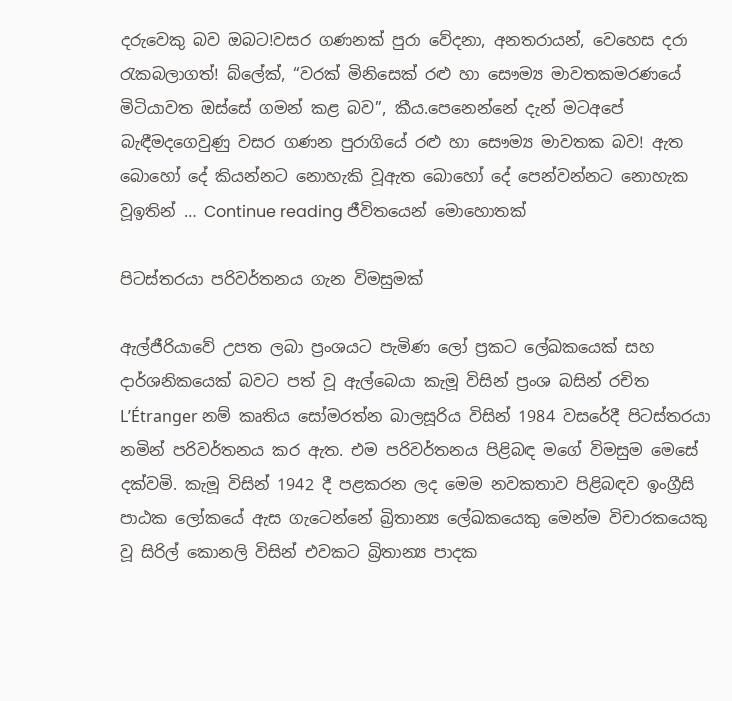දරුවෙකු බව ඔබට!වසර ගණනක් පුරා වේදනා, අනතරායන්, වෙහෙස දරා රැකබලාගත්! බ්ලේක්, “වරක් මිනිසෙක් රළු හා සෞම්‍ය මාවතකමරණයේ මිටියාවත ඔස්සේ ගමන් කළ බව”, කීය.පෙනෙන්නේ දැන් මටඅපේ බැඳීමදගෙවුණු වසර ගණන පුරාගියේ රළු හා සෞම්‍ය මාවතක බව! ඇත බොහෝ දේ කියන්නට නොහැකි වූඇත බොහෝ දේ පෙන්වන්නට නොහැක වූඉතින් … Continue reading ජීවිතයෙන් මොහොතක්

පිටස්තරයා පරිවර්තනය ගැන විමසුමක්

ඇල්ජීරියාවේ උපත ලබා ප්‍රංශයට පැමිණ ලෝ ප්‍රකට ලේඛකයෙක් සහ දාර්ශනිකයෙක් බවට පත් වූ ඇල්බෙයා කැමූ විසින් ප්‍රංශ බසින් රචිත L’Étranger නම් කෘතිය සෝමරත්න බාලසූරිය විසින් 1984 වසරේදී පිටස්තරයා නමින් පරිවර්තනය කර ඇත. එම පරිවර්තනය පිළිබඳ මගේ විමසුම මෙසේ දක්වමි. කැමූ විසින් 1942 දී පළකරන ලද මෙම නවකතාව පිළිබඳව ඉංග්‍රීසි පාඨක ලෝකයේ ඇස ගැටෙන්නේ බ්‍රිතාන්‍ය ලේඛකයෙකු මෙන්ම විචාරකයෙකු වූ සිරිල් කොනලි විසින් එවකට බ්‍රිතාන්‍ය පාදක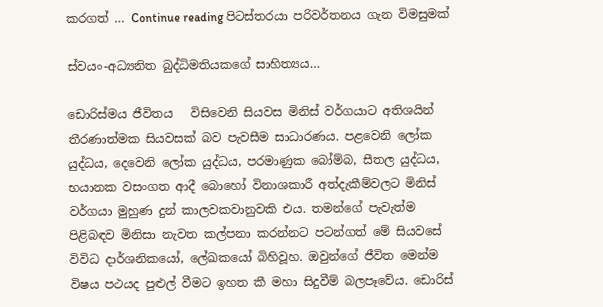කරගත් … Continue reading පිටස්තරයා පරිවර්තනය ගැන විමසුමක්

ස්වයං-අධ්‍යනිත බුද්ධිමතියකගේ සාහිත්‍යය…

ඩොරිස්මය ජීවිතය   විසිවෙනි සියවස මිනිස් වර්ගයාට අතිශයින් තීරණාත්මක සියවසක් බව පැවසීම සාධාරණය. පළවෙනි ලෝක යුද්ධය, දෙවෙනි ලෝක යුද්ධය, පරමාණුක බෝම්බ, සීතල යුද්ධය, භයානක වසංගත ආදී බොහෝ විනාශකාරී අත්දැකීම්වලට මිනිස් වර්ගයා මුහුණ දුන් කාලවකවානුවකි එය. තමන්ගේ පැවැත්ම පිළිබඳව මිනිසා නැවත කල්පනා කරන්නට පටන්ගත් මේ සියවසේ විවිධ දාර්ශනිකයෝ, ලේඛකයෝ බිහිවූහ. ඔවුන්ගේ ජීවිත මෙන්ම විෂය පථයද පුළුල් වීමට ඉහත කී මහා සිදුවීම් බලපෑවේය. ඩොරිස්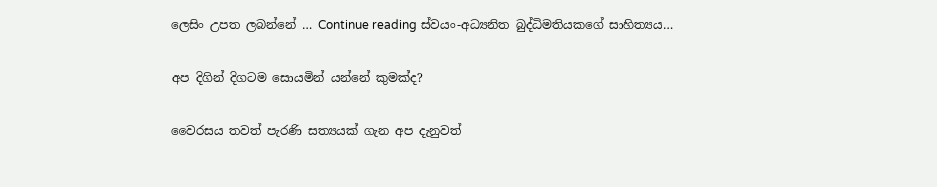ලෙසිං උපත ලබන්නේ … Continue reading ස්වයං-අධ්‍යනිත බුද්ධිමතියකගේ සාහිත්‍යය…

අප දිගින් දිගටම සොයමින් යන්නේ කුමක්ද?

වෛරසය තවත් පැරණි සත්‍යයක් ගැන අප දැනුවත්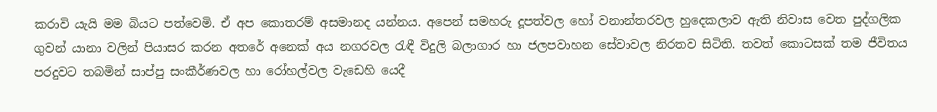කරාවි යැයි මම බියට පත්වෙමි. ඒ අප කොතරම් අසමානද යන්නය. අපෙන් සමහරු දූපත්වල හෝ වනාන්තරවල හුදෙකලාව ඇති නිවාස වෙත පුද්ගලික ගුවන් යානා වලින් පියාසර කරන අතරේ අනෙක් අය නගරවල රැඳී විදුලි බලාගාර හා ජලපවාහන සේවාවල නිරතව සිටිති. තවත් කොටසක් තම ජීවිතය පරදුවට තබමින් සාප්පු සංකීර්ණවල හා රෝහල්වල වැඩෙහි යෙදී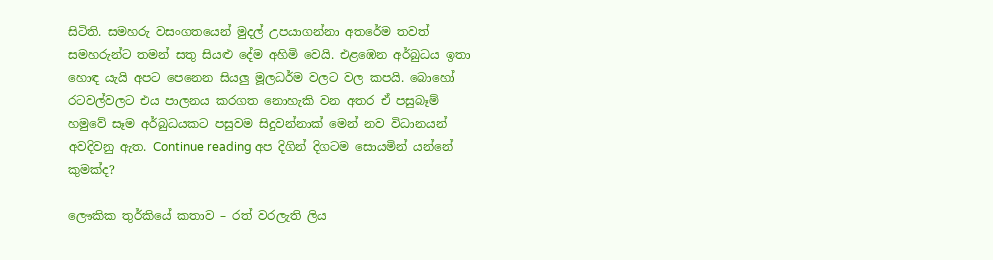සිටිති. සමහරු වසංගතයෙන් මුදල් උපයාගන්නා අතරේම තවත් සමහරුන්ට තමන් සතු සියළු දේම අහිමි වෙයි. එළඹෙන අර්බුධය ඉතා හොඳ යැයි අපට පෙනෙන සියලු මූලධර්ම වලට වල කපයි. බොහෝ රටවල්වලට එය පාලනය කරගත නොහැකි වන අතර ඒ පසුබෑම් හමුවේ සෑම අර්බුධයකට පසුවම සිදුවන්නාක් මෙන් නව විධානයන් අවදිවනු ඇත. Continue reading අප දිගින් දිගටම සොයමින් යන්නේ කුමක්ද?

ලෞකික තුර්කියේ කතාව – රත් වරලැති ලිය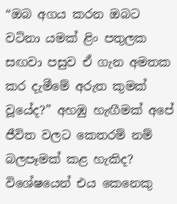“ඔබ අගය කරන ඔබට වටිනා යමක් ළිං පතුලක සඟවා පසුව ඒ ගැන අමතක කර දැමීමේ අරුත කුමක් වූයේද?” අහඹු හැඟීමක් අපේ ජීවිත වලට කෙතරම් නම් බලපෑමක් කළ හැකිද? විශේෂයෙන් එය කෙනෙකු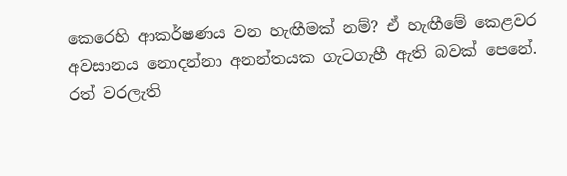කෙරෙහි ආකර්ෂණය වන හැඟීමක් නම්? ඒ හැඟීමේ කෙළවර අවසානය නොදන්නා අනන්තයක ගැටගැහී ඇති බවක් පෙනේ. රත් වරලැති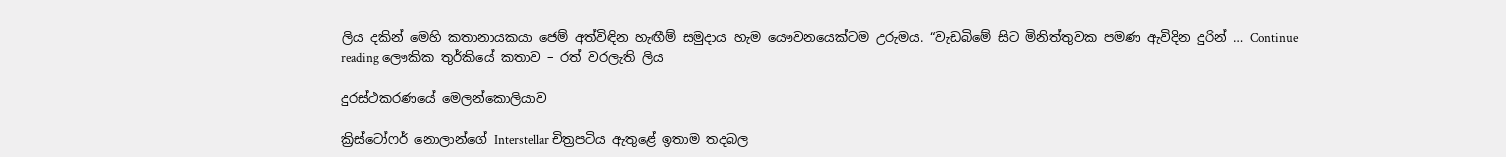ලිය දකින් මෙහි කතානායකයා ජෙම් අත්විඳින හැඟීම් සමුදාය හැම යෞවනයෙක්ටම උරුමය. “වැඩබිමේ සිට මිනිත්තුවක පමණ ඇවිදින දුරින් … Continue reading ලෞකික තුර්කියේ කතාව – රත් වරලැති ලිය

දුරස්ථකරණයේ මෙලන්කොලියාව

ක්‍රිස්ටෝෆර් නොලාන්ගේ Interstellar චිත්‍රපටිය ඇතුළේ ඉතාම තදබල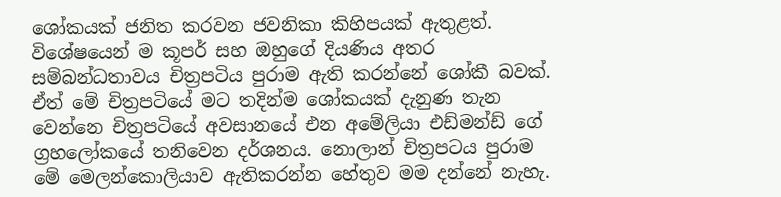ශෝකයක් ජනිත කරවන ජවනිකා කිහිපයක් ඇතුළත්. විශේෂයෙන් ම කූපර් සහ ඔහුගේ දියණිය අතර සම්බන්ධතාවය චිත්‍රපටිය පුරාම ඇති කරන්නේ ශෝකී බවක්. ඒත් මේ චිත්‍රපටියේ මට තදින්ම ශෝකයක් දැනුණ තැන වෙන්නෙ චිත්‍රපටියේ අවසානයේ එන අමේලියා එඩ්මන්ඩ් ගේ ග්‍රහලෝකයේ තනිවෙන දර්ශනය. නොලාන් චිත්‍රපටය පුරාම මේ මෙලන්කොලියාව ඇතිකරන්න හේතුව මම දන්නේ නැහැ.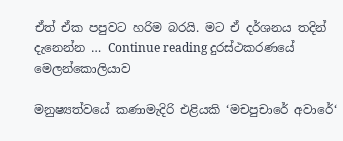ඒත් ඒක පපුවට හරිම බරයි. මට ඒ දර්ශනය තදින් දැනෙන්න … Continue reading දුරස්ථකරණයේ මෙලන්කොලියාව

මනුෂ්‍යත්වයේ කණාමැදිරි එළියකි ‘මචපුචාරේ අවාරේ‘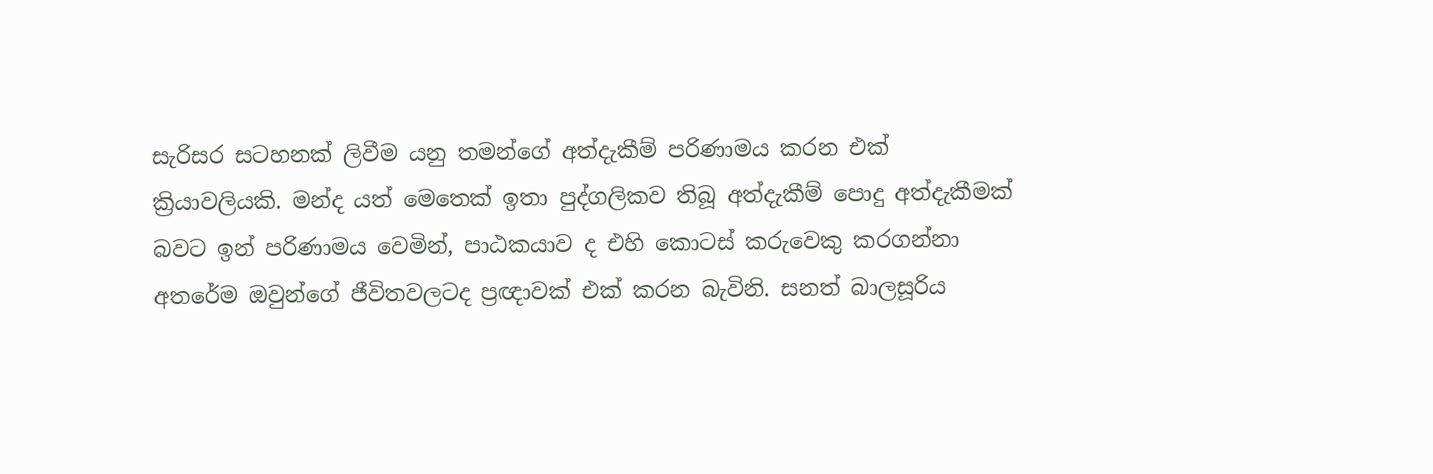සැරිසර සටහනක් ලිවීම යනු තමන්ගේ අත්දැකීම් පරිණාමය කරන එක් ක්‍රියාවලියකි. මන්ද යත් මෙතෙක් ඉතා පුද්ගලිකව තිබූ අත්දැකීම් පොදු අත්දැකීමක් බවට ඉන් පරිණාමය වෙමින්, පාඨකයාව ද එහි කොටස් කරුවෙකු කරගන්නා අතරේම ඔවුන්ගේ ජීවිතවලටද ප්‍රඥාවක් එක් කරන බැවිනි. සනත් බාලසූරිය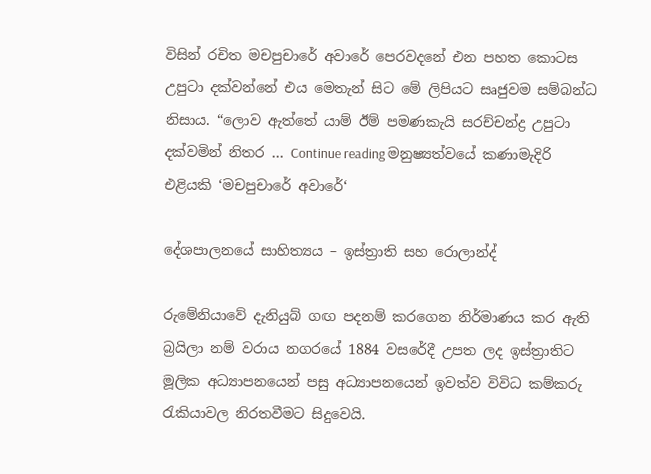විසින් රචිත මචපුචාරේ අවාරේ පෙරවදනේ එන පහත කොටස උපුටා දක්වන්නේ එය මෙතැන් සිට මේ ලිපියට සෘජුවම සම්බන්ධ නිසාය. “ලොව ඇත්තේ යාම් ඊම් පමණකැයි සරච්චන්ද්‍ර උපුටා දක්වමින් නිතර … Continue reading මනුෂ්‍යත්වයේ කණාමැදිරි එළියකි ‘මචපුචාරේ අවාරේ‘

දේශපාලනයේ සාහිත්‍යය – ඉස්ත්‍රාති සහ රොලාන්ද්

රුමේනියාවේ දැනියුබ් ගඟ පදනම් කරගෙන නිර්මාණය කර ඇති බ්‍රයිලා නම් වරාය නගරයේ 1884 වසරේදී උපත ලද ඉස්ත්‍රාතිට මූලික අධ්‍යාපනයෙන් පසු අධ්‍යාපනයෙන් ඉවත්ව විවිධ කම්කරු රැකියාවල නිරතවීමට සිදුවෙයි.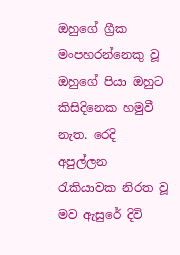ඔහුගේ ග්‍රීක මංපහරන්නෙකු වූ ඔහුගේ පියා ඔහුට කිසිදිනෙක හමුවී නැත. රෙදි අපුල්ලන රැකියාවක නිරත වූ මව ඇසුරේ දිවි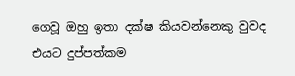ගෙවූ ඔහු ඉතා දක්ෂ කියවන්නෙකු වුවද එයට දුප්පත්කම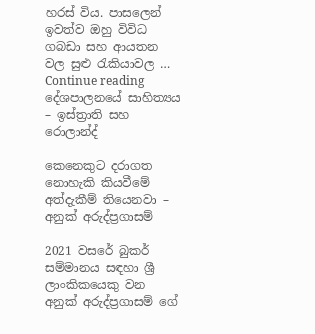හරස් විය. පාසලෙන් ඉවත්ව ඔහු විවිධ ගබඩා සහ ආයතන වල සුළු රැකියාවල … Continue reading දේශපාලනයේ සාහිත්‍යය – ඉස්ත්‍රාති සහ රොලාන්ද්

කෙනෙකුට දරාගත නොහැකි කියවීමේ අත්දැකීම් තියෙනවා – අනුක් අරුද්ප්‍රගාසම්

2021 වසරේ බුකර් සම්මානය සඳහා ශ්‍රී ලාංකිකයෙකු වන අනුක් අරුද්ප්‍රගාසම් ගේ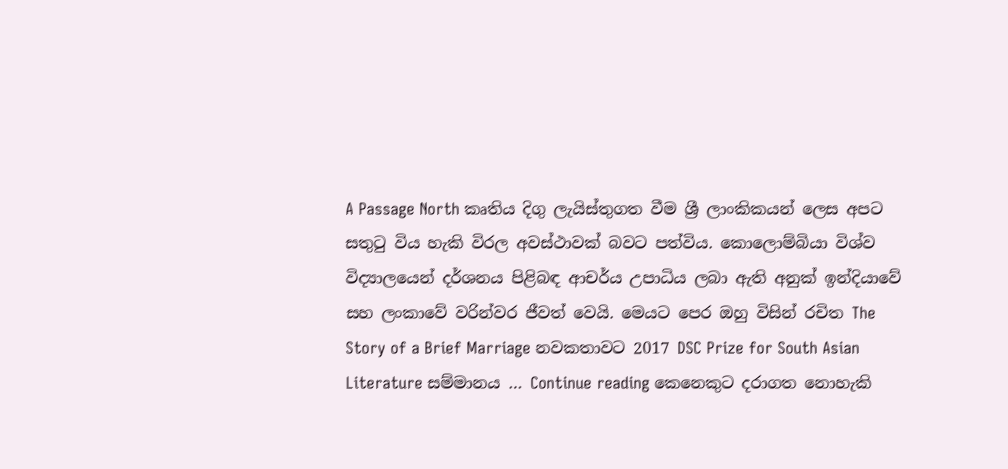A Passage North කෘතිය දිගු ලැයිස්තුගත වීම ශ්‍රී ලාංකිකයන් ලෙස අපට සතුටු විය හැකි විරල අවස්ථාවක් බවට පත්විය. කොලොම්බියා විශ්ව විද්‍යාලයෙන් දර්ශනය පිළිබඳ ආචර්ය උපාධිය ලබා ඇති අනුක් ඉන්දියාවේ සහ ලංකාවේ වරින්වර ජීවත් වෙයි. මෙයට පෙර ඔහු විසින් රචිත The Story of a Brief Marriage නවකතාවට 2017 DSC Prize for South Asian Literature සම්මානය … Continue reading කෙනෙකුට දරාගත නොහැකි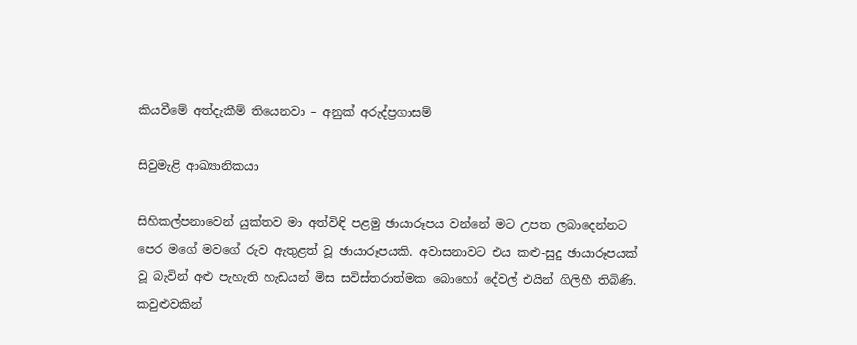කියවීමේ අත්දැකීම් තියෙනවා – අනුක් අරුද්ප්‍රගාසම්

සිවුමැළි ආඛ්‍යානිකයා

සිහිකල්පනාවෙන් යුක්තව මා අත්විඳි පළමු ඡායාරූපය වන්නේ මට උපත ලබාදෙන්නට පෙර මගේ මවගේ රුව ඇතුළත් වූ ඡායාරූපයකි. අවාසනාවට එය කළු-සුදු ඡායාරූපයක් වූ බැවින් අළු පැහැති හැඩයන් මිස සවිස්තරාත්මක බොහෝ දේවල් එයින් ගිලිහී තිබිණි. කවුළුවකින්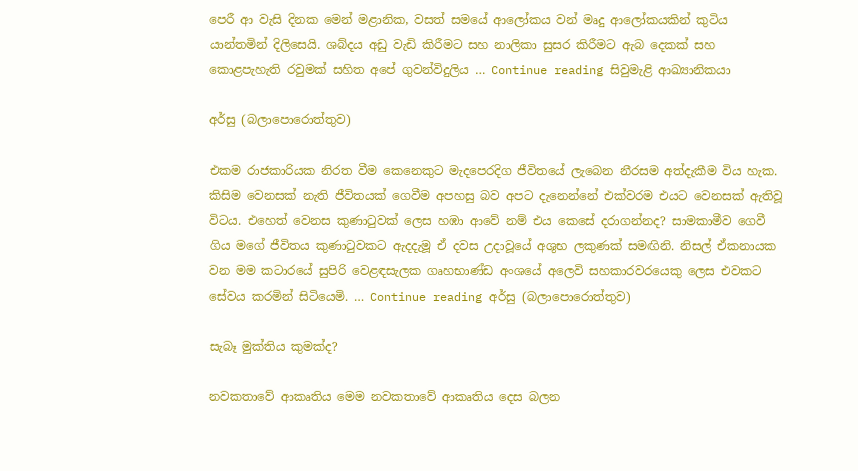පෙරී ආ වැසි දිනක මෙන් මළානික, වසත් සමයේ ආලෝකය වන් මෘදු ආලෝකයකින් කුටිය යාන්තමින් දිලිසෙයි. ශබ්දය අඩු වැඩි කිරීමට සහ නාලිකා සුසර කිරීමට ඇබ දෙකක් සහ කොළපැහැති රවුමක් සහිත අපේ ගුවන්විදුලිය … Continue reading සිවුමැළි ආඛ්‍යානිකයා

අර්සු (බලාපොරොත්තුව)

එකම රාජකාරියක නිරත වීම කෙනෙකුට මැදපෙරදිග ජීවිතයේ ලැබෙන නීරසම අත්දැකීම විය හැක. කිසිම වෙනසක් නැති ජීවිතයක් ගෙවීම අපහසු බව අපට දැනෙන්නේ එක්වරම එයට වෙනසක් ඇතිවූ විටය. එහෙත් වෙනස කුණාටුවක් ලෙස හඹා ආවේ නම් එය කෙසේ දරාගන්නද? සාමකාමීව ගෙවී ගිය මගේ ජීවිතය කුණාටුවකට ඇදදැමූ ඒ දවස උදාවූයේ අශුභ ලකුණක් සමඟිනි. නිසල් ඒකනායක වන මම කටාරයේ සුපිරි වෙළඳසැලක ගෘහභාණ්ඩ අංශයේ අලෙවි සහකාරවරයෙකු ලෙස එවකට සේවය කරමින් සිටියෙමි. … Continue reading අර්සු (බලාපොරොත්තුව)

සැබෑ මුක්තිය කුමක්ද?

නවකතාවේ ආකෘතිය මෙම නවකතාවේ ආකෘතිය දෙස බලන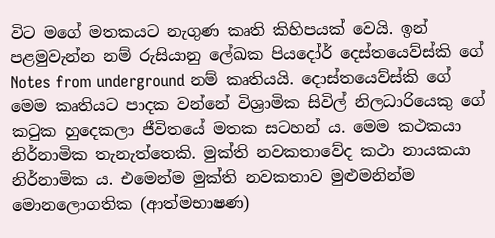විට මගේ මතකයට නැගුණ කෘති කිහිපයක් වෙයි. ඉන් පළමුවැන්න නම් රුසියානු ලේඛක පියදෝර් දෙස්තයෙව්ස්කි ගේ Notes from underground නම් කෘතියයි. දොස්තයෙව්ස්කි ගේ මෙම කෘතියට පාදක වන්නේ විශ්‍රාමික සිවිල් නිලධාරියෙකු ගේ කටුක හුදෙකලා ජීවිතයේ මතක සටහන් ය. මෙම කථකයා නිර්නාමික තැනැත්තෙකි. මුක්ති නවකතාවේද කථා නායකයා නිර්නාමික ය. එමෙන්ම මුක්ති නවකතාව මුළුමනින්ම මොනලොගතික (ආත්මභාෂණ)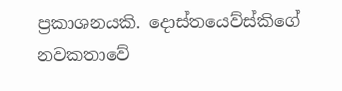ප්‍රකාශනයකි. දොස්තයෙව්ස්කිගේ නවකතාවේ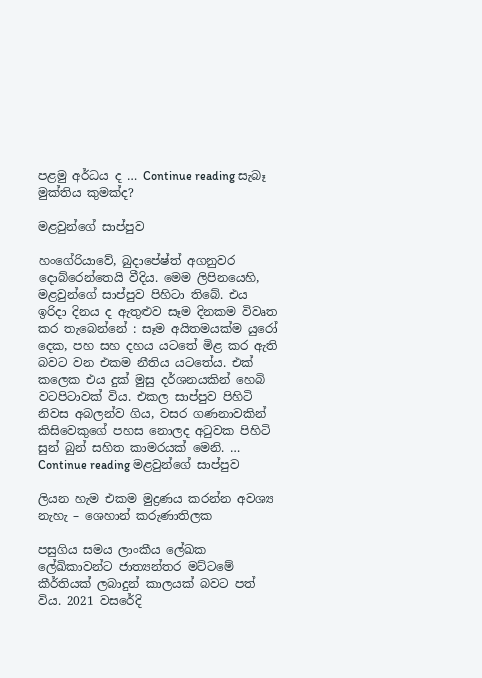පළමු අර්ධය ද … Continue reading සැබෑ මුක්තිය කුමක්ද?

මළවුන්ගේ සාප්පුව

හංගේරියාවේ, බුදාපේෂ්ත් අගනුවර දොබ්රෙන්තෙයි වීදිය. මෙම ලිපිනයෙහි, මළවුන්ගේ සාප්පුව පිහිටා තිබේ. එය ඉරිදා දිනය ද ඇතුළුව සෑම දිනකම විවෘත කර තැබෙන්නේ : සෑම අයිතමයක්ම යුරෝ දෙක, පහ සහ දහය යටතේ මිළ කර ඇති බවට වන එකම නීතිය යටතේය. එක් කලෙක එය දුක් මුසු දර්ශනයකින් හෙබි වටපිටාවක් විය. එකල සාප්පුව පිහිටි නිවස අබලන්ව ගිය, වසර ගණනාවකින් කිසිවෙකුගේ පහස නොලද අටුවක පිහිටි සුන් බුන් සහිත කාමරයක් මෙනි. … Continue reading මළවුන්ගේ සාප්පුව

ලියන හැම එකම මුද්‍රණය කරන්න අවශ්‍ය නැහැ – ශෙහාන් කරුණාතිලක

පසුගිය සමය ලාංකීය ලේඛක ලේඛිකාවන්ට ජාත්‍යන්තර මට්ටමේ කීර්තියක් ලබාදුන් කාලයක් බවට පත් විය. 2021 වසරේදි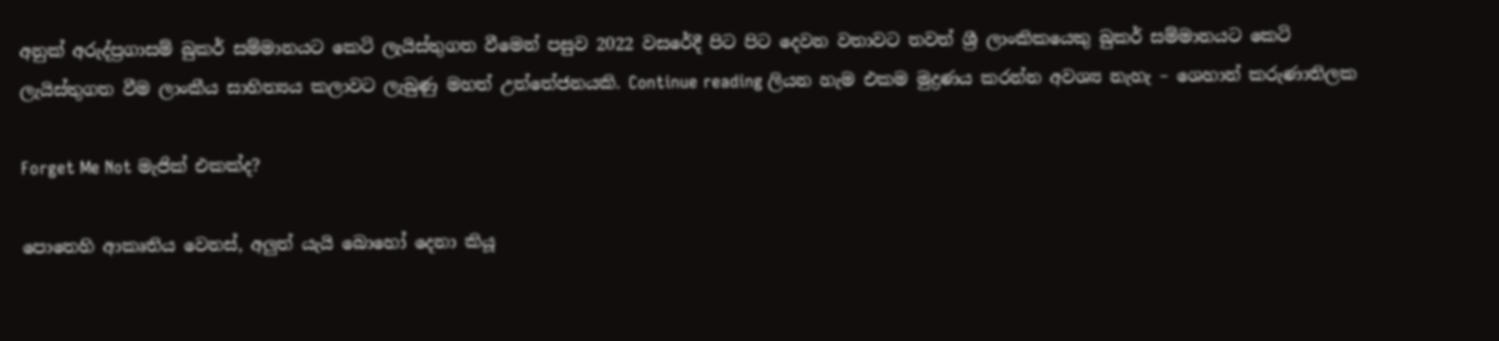අනුක් අරුද්ප්‍රගාසම් බුකර් සම්මානයට කෙටි ලැයිස්තුගත වීමෙන් පසුව 2022 වසරේදී පිට පිට දෙවන වතාවට තවත් ශ්‍රී ලාංකිකයෙකු බුකර් සම්මානයට කෙටි ලැයිස්තුගත වීම ලාංකීය සාහිත්‍යය කලාවට ලැබුණු මහත් උත්තේජනයකි. Continue reading ලියන හැම එකම මුද්‍රණය කරන්න අවශ්‍ය නැහැ – ශෙහාන් කරුණාතිලක

Forget Me Not මැජික් එකක්ද?

පොතෙහි ආකෘතිය වෙනස්, අලුත් යැයි බොහෝ දෙනා කියූ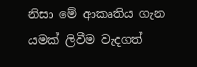නිසා මේ ආකෘතිය ගැන යමක් ලිවීම වැදගත්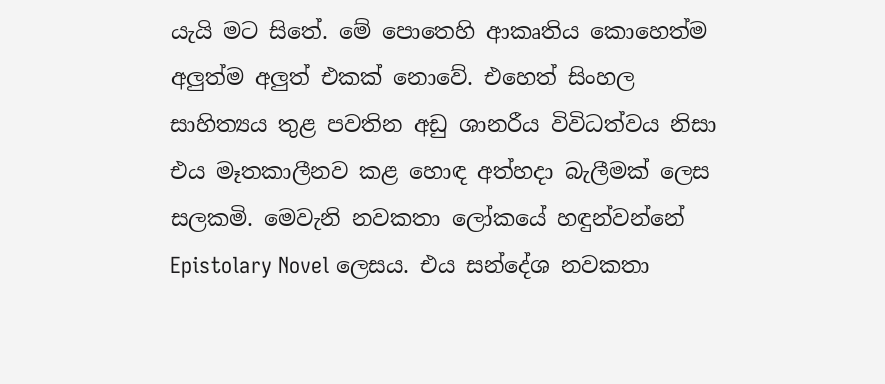යැයි මට සිතේ. මේ පොතෙහි ආකෘතිය කොහෙත්ම අලුත්ම අලුත් එකක් නොවේ. එහෙත් සිංහල සාහිත්‍යය තුළ පවතින අඩු ශානරීය විවිධත්වය නිසා එය මෑතකාලීනව කළ හොඳ අත්හදා බැලීමක් ලෙස සලකමි. මෙවැනි නවකතා ලෝකයේ හඳුන්වන්නේ Epistolary Novel ලෙසය. එය සන්දේශ නවකතා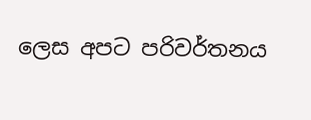ලෙස අපට පරිවර්තනය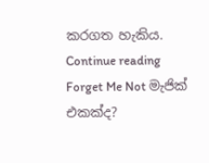කරගත හැකිය. Continue reading Forget Me Not මැජික් එකක්ද?